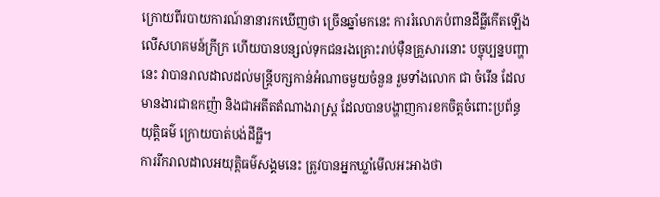ក្រោយពីរបាយការណ៍នានារកឃើញថា ច្រើនឆ្នាំមកនេះ ការរំលោភបំពានដីធ្លីកើតឡើងលើសហគមន៍ក្រីក្រ ហើយបានបន្សល់ទុកជនរងគ្រោះរាប់ម៉ឺនគ្រួសារនោះ បច្ចុប្បន្នបញ្ហានេះ វាបានរាលដាលដល់មន្ត្រីបក្សកាន់អំណាចមួយចំនួន រួមទាំងលោក ជា ចំរើន ដែលមានងារជាឧកញ៉ា និងជាអតីតតំណាងរាស្ត្រ ដែលបានបង្ហាញការខកចិត្តចំពោះប្រព័ន្ធយុត្តិធម៌ ក្រោយបាត់បង់ដីធ្លី។
ការរីករាលដាលអយុត្តិធម៌សង្គមនេះ ត្រូវបានអ្នកឃ្លាំមើលអះអាងថា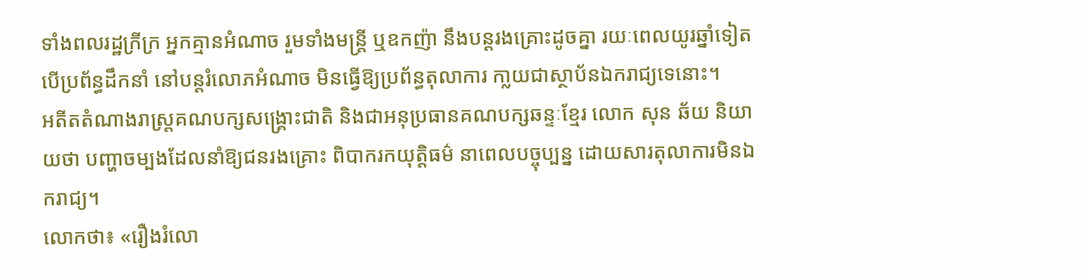ទាំងពលរដ្ឋក្រីក្រ អ្នកគ្មានអំណាច រួមទាំងមន្ត្រី ឬឧកញ៉ា នឹងបន្តរងគ្រោះដូចគ្នា រយៈពេលយូរឆ្នាំទៀត បើប្រព័ន្ធដឹកនាំ នៅបន្តរំលោភអំណាច មិនធ្វើឱ្យប្រព័ន្ធតុលាការ កា្លយជាស្ថាប័នឯករាជ្យទេនោះ។
អតីតតំណាងរាស្ត្រគណបក្សសង្គ្រោះជាតិ និងជាអនុប្រធានគណបក្សឆន្ទៈខ្មែរ លោក សុន ឆ័យ និយាយថា បញ្ហាចម្បងដែលនាំឱ្យជនរងគ្រោះ ពិបាករកយុត្តិធម៌ នាពេលបច្ចុប្បន្ន ដោយសារតុលាការមិនឯករាជ្យ។
លោកថា៖ «រឿងរំលោ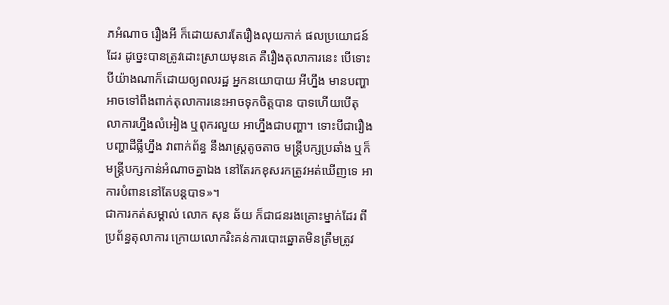ភអំណាច រឿងអី ក៏ដោយសារតែរឿងលុយកាក់ ផលប្រយោជន៍ដែរ ដូច្នេះបានត្រូវដោះស្រាយមុនគេ គឺរឿងតុលាការនេះ បើទោះបីយ៉ាងណាក៏ដោយឲ្យពលរដ្ឋ អ្នកនយោបាយ អីហ្នឹង មានបញ្ហា អាចទៅពឹងពាក់តុលាការនេះអាចទុកចិត្តបាន បាទហើយបើតុលាការហ្នឹងលំអៀង ឬពុករលួយ អាហ្នឹងជាបញ្ហា។ ទោះបីជារឿងបញ្ហាដីធ្លីហ្នឹង វាពាក់ព័ន្ធ នឹងរាស្ត្រតូចតាច មន្ត្រីបក្សប្រឆាំង ឬក៏មន្ត្រីបក្សកាន់អំណាចគ្នាឯង នៅតែរកខុសរកត្រូវអត់ឃើញទេ អាការបំពាននៅតែបន្តបាទ»។
ជាការកត់សម្គាល់ លោក សុន ឆ័យ ក៏ជាជនរងគ្រោះម្នាក់ដែរ ពីប្រព័ន្ធតុលាការ ក្រោយលោករិះគន់ការបោះឆ្នោតមិនត្រឹមត្រូវ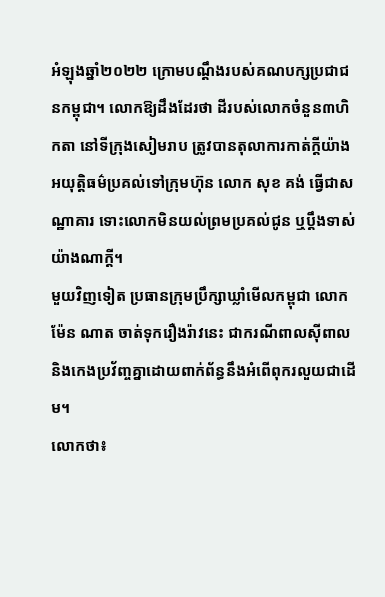អំឡុងឆ្នាំ២០២២ ក្រោមបណ្តឹងរបស់គណបក្សប្រជាជនកម្ពុជា។ លោកឱ្យដឹងដែរថា ដីរបស់លោកចំនួន៣ហិកតា នៅទីក្រុងសៀមរាប ត្រូវបានតុលាការកាត់ក្ដីយ៉ាងអយុត្តិធម៌ប្រគល់ទៅក្រុមហ៊ុន លោក សុខ គង់ ធ្វើជាសណ្ឋាគារ ទោះលោកមិនយល់ព្រមប្រគល់ជូន ឬប្ដឹងទាស់យ៉ាងណាក្ដី។
មួយវិញទៀត ប្រធានក្រុមប្រឹក្សាឃ្លាំមើលកម្ពុជា លោក ម៉ែន ណាត ចាត់ទុករឿងរ៉ាវនេះ ជាករណីពាលស៊ីពាល និងកេងប្រវ័ញ្ចគ្នាដោយពាក់ព័ន្ធនឹងអំពើពុករលួយជាដើម។
លោកថា៖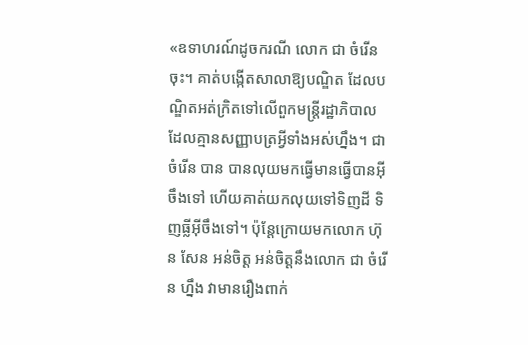«ឧទាហរណ៍ដូចករណី លោក ជា ចំរើន ចុះ។ គាត់បង្កើតសាលាឱ្យបណ្ឌិត ដែលបណ្ឌិតអត់ក្រិតទៅលើពួកមន្ត្រីរដ្ឋាភិបាលដែលគ្មានសញ្ញាបត្រអ្វីទាំងអស់ហ្នឹង។ ជា ចំរើន បាន បានលុយមកធ្វើមានធ្វើបានអ៊ីចឹងទៅ ហើយគាត់យកលុយទៅទិញដី ទិញធ្លីអ៊ីចឹងទៅ។ ប៉ុន្តែក្រោយមកលោក ហ៊ុន សែន អន់ចិត្ត អន់ចិត្តនឹងលោក ជា ចំរើន ហ្នឹង វាមានរឿងពាក់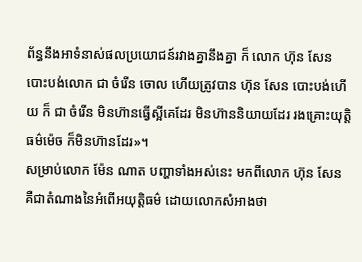ព័ន្ធនឹងអាទំនាស់ផលប្រយោជន៍រវាងគ្នានឹងគ្នា ក៏ លោក ហ៊ុន សែន បោះបង់លោក ជា ចំរើន ចោល ហើយត្រូវបាន ហ៊ុន សែន បោះបង់ហើយ ក៏ ជា ចំរើន មិនហ៊ានធ្វើស្អីគេដែរ មិនហ៊ាននិយាយដែរ រងគ្រោះយុត្តិធម៌ម៉េច ក៏មិនហ៊ានដែរ»។
សម្រាប់លោក ម៉ែន ណាត បញ្ហាទាំងអស់នេះ មកពីលោក ហ៊ុន សែន គឺជាតំណាងនៃអំពើអយុត្តិធម៌ ដោយលោកសំអាងថា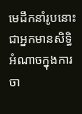មេដឹកនាំរូបនោះ ជាអ្នកមានសិទ្ធិអំណាចក្នុងការចា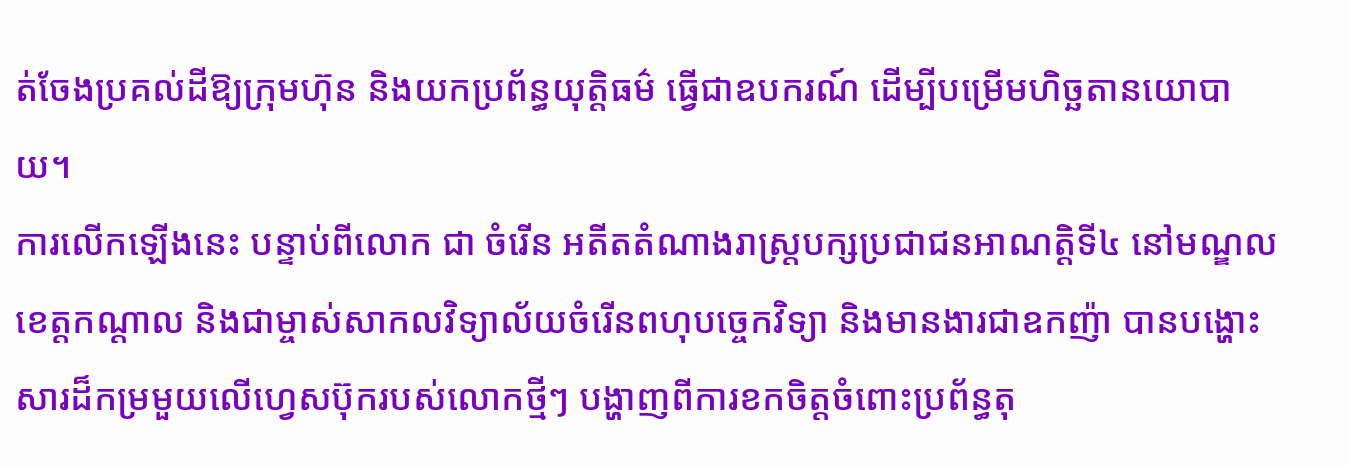ត់ចែងប្រគល់ដីឱ្យក្រុមហ៊ុន និងយកប្រព័ន្ធយុត្តិធម៌ ធ្វើជាឧបករណ៍ ដើម្បីបម្រើមហិច្ឆតានយោបាយ។
ការលើកឡើងនេះ បន្ទាប់ពីលោក ជា ចំរើន អតីតតំណាងរាស្ត្របក្សប្រជាជនអាណត្តិទី៤ នៅមណ្ឌលខេត្តកណ្ដាល និងជាម្ចាស់សាកលវិទ្យាល័យចំរើនពហុបច្ចេកវិទ្យា និងមានងារជាឧកញ៉ា បានបង្ហោះសារដ៏កម្រមួយលើហ្វេសប៊ុករបស់លោកថ្មីៗ បង្ហាញពីការខកចិត្តចំពោះប្រព័ន្ធតុ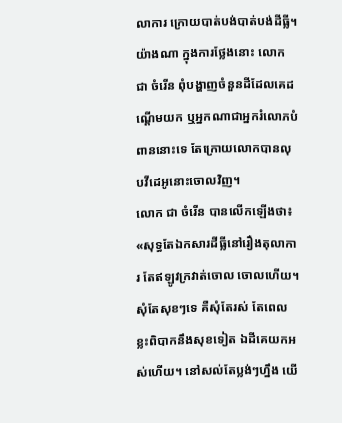លាការ ក្រោយបាត់បង់បាត់បង់ដីធ្លី។
យ៉ាងណា ក្នុងការថ្លែងនោះ លោក ជា ចំរើន ពុំបង្ហាញចំនួនដីដែលគេដណ្ដើមយក ឬអ្នកណាជាអ្នករំលោភបំពាននោះទេ តែក្រោយលោកបានលុបវីដេអូនោះចោលវិញ។
លោក ជា ចំរើន បានលើកឡើងថា៖ «សុទ្ធតែឯកសារដីធ្លីនៅរឿងតុលាការ តែឥឡូវក្រវាត់ចោល ចោលហើយ។ សុំតែសុខៗទេ គឺសុំតែរស់ តែពេលខ្លះពិបាកនឹងសុខទៀត ឯដីគេយកអស់ហើយ។ នៅសល់តែប្លង់ៗហ្នឹង យើ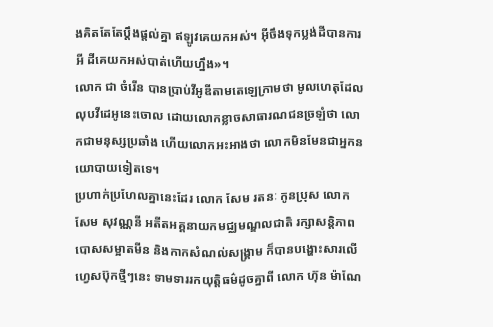ងគិតតែតែប្តឹងផ្តល់គ្នា ឥឡូវគេយកអស់។ អ៊ីចឹងទុកប្លង់ដីបានការអី ដីគេយកអស់បាត់ហើយហ្នឹង»។
លោក ជា ចំរើន បានប្រាប់វីអូឌីតាមតេឡេក្រាមថា មូលហេតុដែលលុបវីដេអូនេះចោល ដោយលោកខ្លាចសាធារណជនច្រឡំថា លោកជាមនុស្សប្រឆាំង ហើយលោកអះអាងថា លោកមិនមែនជាអ្នកនយោបាយទៀតទេ។
ប្រហាក់ប្រហែលគ្នានេះដែរ លោក សែម រតនៈ កូនប្រុស លោក សែម សុវណ្ណនី អតីតអគ្គនាយកមជ្ឈមណ្ឌលជាតិ រក្សាសន្តិភាព បោសសម្អាតមីន និងកាកសំណល់សង្គ្រាម ក៏បានបង្ហោះសារលើហ្វេសប៊ុកថ្មីៗនេះ ទាមទាររកយុត្តិធម៌ដូចគ្នាពី លោក ហ៊ុន ម៉ាណែ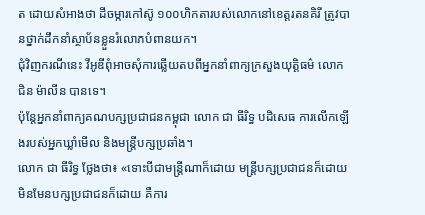ត ដោយសំអាងថា ដីចម្ការកៅស៊ូ ១០០ហិកតារបស់លោកនៅខេត្តរតនគិរី ត្រូវបានថ្នាក់ដឹកនាំស្ថាប័នខ្លួនរំលោភបំពានយក។
ជុំវិញករណីនេះ វីអូឌីពុំអាចសុំការឆ្លើយតបពីអ្នកនាំពាក្យក្រសួងយុត្តិធម៌ លោក ជិន ម៉ាលីន បានទេ។
ប៉ុន្តែអ្នកនាំពាក្យគណបក្សប្រជាជនកម្ពុជា លោក ជា ធីរិទ្ធ បដិសេធ ការលើកឡើងរបស់អ្នកឃ្លាំមើល និងមន្ត្រីបក្សប្រឆាំង។
លោក ជា ធីរិទ្ធ ថ្លែងថា៖ «ទោះបីជាមន្ត្រីណាក៏ដោយ មន្ត្រីបក្សប្រជាជនក៏ដោយ មិនមែនបក្សប្រជាជនក៏ដោយ គឺការ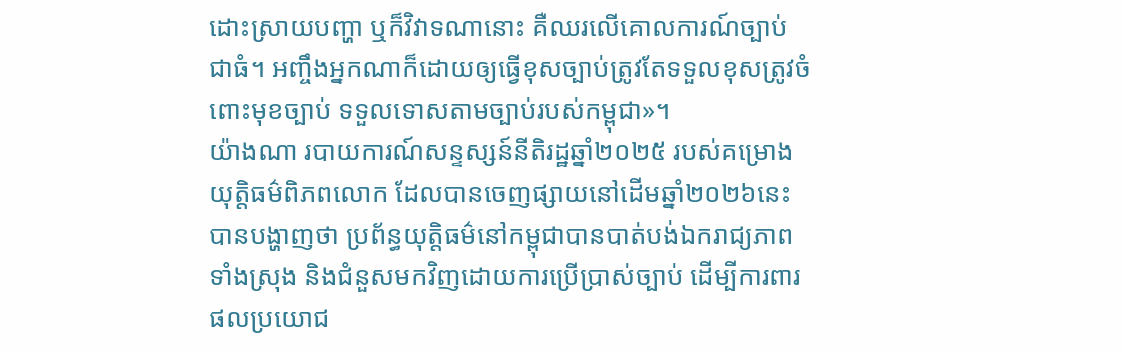ដោះស្រាយបញ្ហា ឬក៏វិវាទណានោះ គឺឈរលើគោលការណ៍ច្បាប់ជាធំ។ អញ្ចឹងអ្នកណាក៏ដោយឲ្យធ្វើខុសច្បាប់ត្រូវតែទទួលខុសត្រូវចំពោះមុខច្បាប់ ទទួលទោសតាមច្បាប់របស់កម្ពុជា»។
យ៉ាងណា របាយការណ៍សន្ទស្សន៍នីតិរដ្ឋឆ្នាំ២០២៥ របស់គម្រោងយុត្តិធម៌ពិភពលោក ដែលបានចេញផ្សាយនៅដើមឆ្នាំ២០២៦នេះ បានបង្ហាញថា ប្រព័ន្ធយុត្តិធម៌នៅកម្ពុជាបានបាត់បង់ឯករាជ្យភាពទាំងស្រុង និងជំនួសមកវិញដោយការប្រើប្រាស់ច្បាប់ ដើម្បីការពារផលប្រយោជ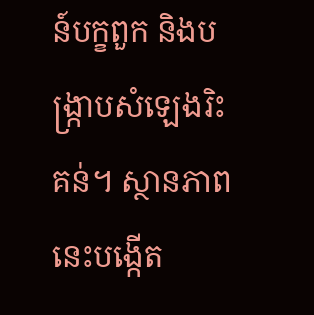ន៍បក្ខពួក និងបង្ក្រាបសំឡេងរិះគន់។ ស្ថានភាពនេះបង្កើត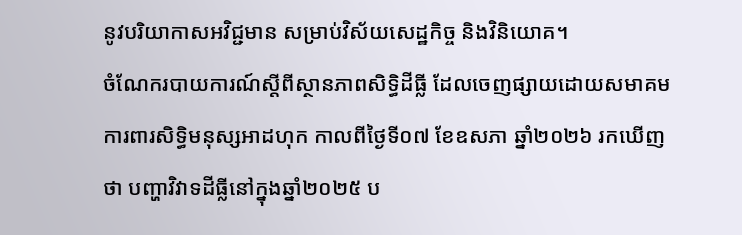នូវបរិយាកាសអវិជ្ជមាន សម្រាប់វិស័យសេដ្ឋកិច្ច និងវិនិយោគ។
ចំណែករបាយការណ៍ស្តីពីស្ថានភាពសិទ្ធិដីធ្លី ដែលចេញផ្សាយដោយសមាគមការពារសិទ្ធិមនុស្សអាដហុក កាលពីថ្ងៃទី០៧ ខែឧសភា ឆ្នាំ២០២៦ រកឃើញថា បញ្ហាវិវាទដីធ្លីនៅក្នុងឆ្នាំ២០២៥ ប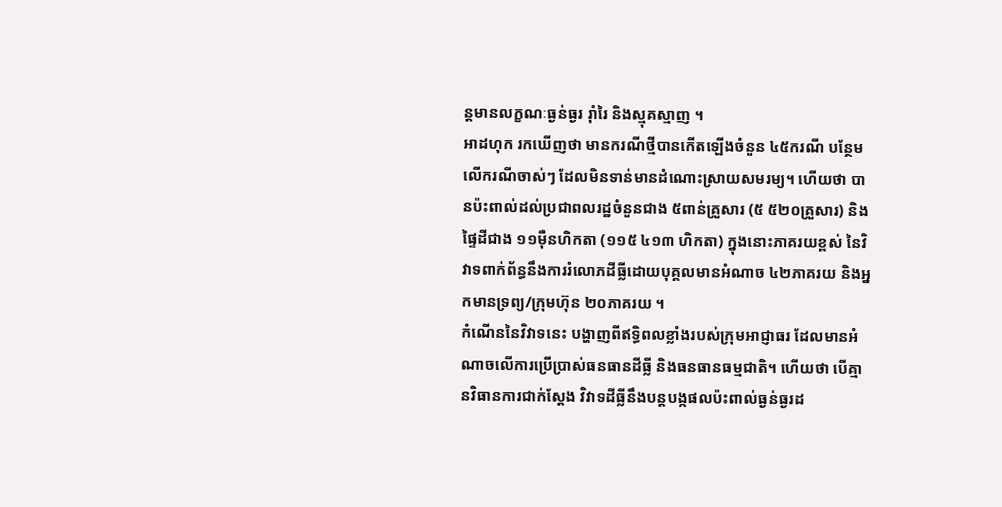ន្តមានលក្ខណៈធ្ងន់ធ្ងរ រ៉ាំរៃ និងស្មុគស្មាញ ។
អាដហុក រកឃើញថា មានករណីថ្មីបានកើតឡើងចំនួន ៤៥ករណី បន្ថែមលើករណីចាស់ៗ ដែលមិនទាន់មានដំណោះស្រាយសមរម្យ។ ហើយថា បានប៉ះពាល់ដល់ប្រជាពលរដ្ឋចំនួនជាង ៥ពាន់គ្រួសារ (៥ ៥២០គ្រួសារ) និងផ្ទៃដីជាង ១១ម៉ឺនហិកតា (១១៥ ៤១៣ ហិកតា) ក្នុងនោះភាគរយខ្ពស់ នៃវិវាទពាក់ព័ន្ធនឹងការរំលោភដីធ្លីដោយបុគ្គលមានអំណាច ៤២ភាគរយ និងអ្នកមានទ្រព្យ/ក្រុមហ៊ុន ២០ភាគរយ ។
កំណើននៃវិវាទនេះ បង្ហាញពីឥទ្ធិពលខ្លាំងរបស់ក្រុមអាជ្ញាធរ ដែលមានអំណាចលើការប្រើប្រាស់ធនធានដីធ្លី និងធនធានធម្មជាតិ។ ហើយថា បើគ្មានវិធានការជាក់ស្តែង វិវាទដីធ្លីនឹងបន្តបង្កផលប៉ះពាល់ធ្ងន់ធ្ងរដ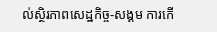ល់ស្ថិរភាពសេដ្ឋកិច្ច-សង្គម ការកើ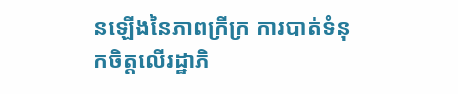នឡើងនៃភាពក្រីក្រ ការបាត់ទំនុកចិត្តលើរដ្ឋាភិ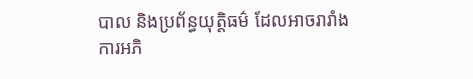បាល និងប្រព័ន្ធយុត្តិធម៌ ដែលអាចរារាំងការអភិ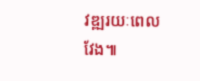វឌ្ឍរយៈពេលវែង៕